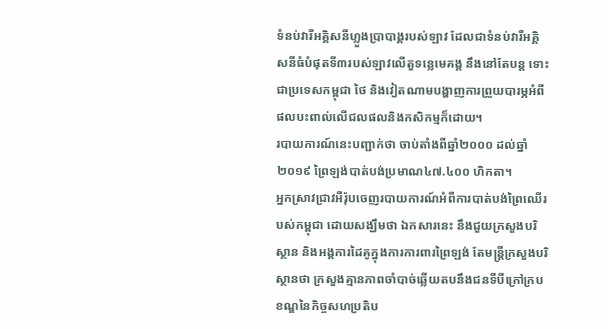ទំនប់វារីអគ្គិសនីហ្លួងប្រាបាង្គរបស់ឡាវ ដែលជាទំនប់វារីអគ្គិសនីធំបំផុតទី៣របស់ឡាវលើតួទន្លេមេគង្គ នឹងនៅតែបន្ត ទោះជាប្រទេសកម្ពុជា ថៃ និងវៀតណាមបង្ហាញការព្រួយបារម្ភអំពីផលបះពាល់លើជលផលនិងកសិកម្មក៏ដោយ។
របាយការណ៍នេះបញ្ជាក់ថា ចាប់តាំងពីឆ្នាំ២០០០ ដល់ឆ្នាំ២០១៩ ព្រៃឡង់បាត់បង់ប្រមាណ៤៧.៤០០ ហិកតា។
អ្នកស្រាវជ្រាវអឺរ៉ុបចេញរបាយការណ៍អំពីការបាត់បង់ព្រៃឈើរបស់កម្ពុជា ដោយសង្ឃឹមថា ឯកសារនេះ នឹងជួយក្រសួងបរិស្ថាន និងអង្គការដៃគូក្នុងការការពារព្រៃឡង់ តែមន្ត្រីក្រសួងបរិស្ថានថា ក្រសួងគ្មានភាពចាំបាច់ឆ្លើយតបនឹងជនទីបីក្រៅក្របខណ្ឌនៃកិច្ចសហប្រតិប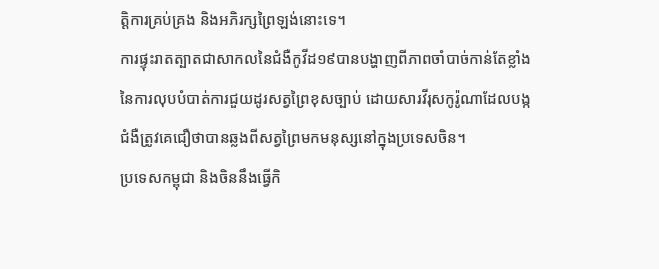ត្តិការគ្រប់គ្រង និងអភិរក្សព្រៃឡង់នោះទេ។
ការផ្ទុះរាតត្បាតជាសាកលនៃជំងឺកូវីដ១៩បានបង្ហាញពីភាពចាំបាច់កាន់តែខ្លាំងនៃការលុបបំបាត់ការជួយដូរសត្វព្រៃខុសច្បាប់ ដោយសារវីរុសកូរ៉ូណាដែលបង្កជំងឺត្រូវគេជឿថាបានឆ្លងពីសត្វព្រៃមកមនុស្សនៅក្នុងប្រទេសចិន។
ប្រទេសកម្ពុជា និងចិននឹងធ្វើកិ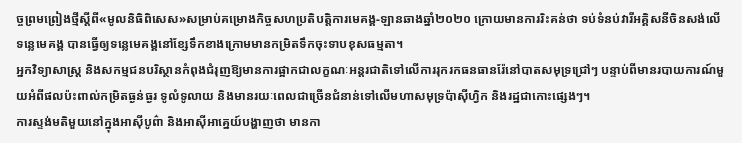ច្ចព្រមព្រៀងថ្មីស្តីពី«មូលនិធិពិសេស»សម្រាប់គម្រោងកិច្ចសហប្រតិបត្តិការមេគង្គ-ឡានឆាងឆ្នាំ២០២០ ក្រោយមានការរិះគន់ថា ទប់ទំនប់វារីអគ្គិសនីចិនសង់លើទន្លេមេគង្គ បានធ្វើឲ្យទន្លេមេគង្គនៅខ្សែទឹកខាងក្រោមមានកម្រិតទឹកចុះទាបខុសធម្មតា។
អ្នកវិទ្យាសាស្ត្រ និងសកម្មជនបរិស្ថានកំពុងជំរុញឱ្យមានការផ្អាកជាលក្ខណៈអន្តរជាតិទៅលើការរុករកធនធានរ៉ែនៅបាតសមុទ្រជ្រៅៗ បន្ទាប់ពីមានរបាយការណ៍មួយអំពីផលប៉ះពាល់កម្រិតធ្ងន់ធ្ងរ ទូលំទូលាយ និងមានរយៈពេលជាច្រើនជំនាន់ទៅលើមហាសមុទ្រប៉ាស៊ីហ្វិក និងរដ្ឋជាកោះផ្សេងៗ។
ការស្ទង់មតិមួយនៅក្នុងអាស៊ីបូព៌ា និងអាស៊ីអាគ្នេយ៍បង្ហាញថា មានកា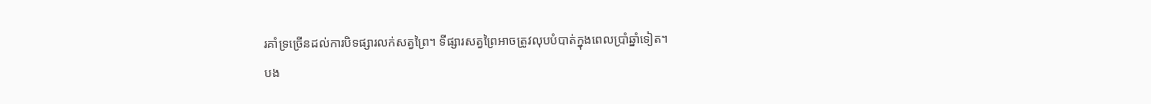រគាំទ្រច្រើនដល់ការបិទផ្សារលក់សត្វព្រៃ។ ទីផ្សារសត្វព្រៃអាចត្រូវលុបបំបាត់ក្នុងពេលប្រាំឆ្នាំទៀត។
បង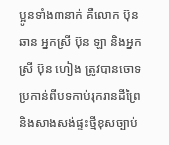ប្អូនទាំង៣នាក់ គឺលោក ប៊ុន ឆាន អ្នកស្រី ប៊ុន ឡា និងអ្នកស្រី ប៊ុន ហៀង ត្រូវបានចោទប្រកាន់ពីបទកាប់រុករានដីព្រៃ និងសាងសង់ផ្ទះថ្មីខុសច្បាប់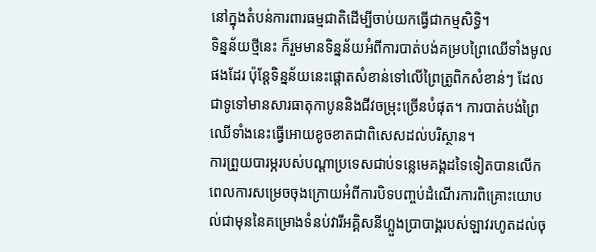នៅក្នុងតំបន់ការពារធម្មជាតិដើម្បីចាប់យកធ្វើជាកម្មសិទ្ធិ។
ទិន្នន័យថ្មីនេះ ក៏រួមមានទិន្នន័យអំពីការបាត់បង់គម្របព្រៃឈើទាំងមូលផងដែរ ប៉ុន្តែទិន្នន័យនេះផ្ដោតសំខាន់ទៅលើព្រៃត្រូពិកសំខាន់ៗ ដែលជាទូទៅមានសារធាតុកាបូននិងជីវចម្រុះច្រើនបំផុត។ ការបាត់បង់ព្រៃឈើទាំងនេះធ្វើអោយខូចខាតជាពិសេសដល់បរិស្ថាន។
ការព្រួយបារម្ភរបស់បណ្តាប្រទេសជាប់ទន្លេមេគង្គដទៃទៀតបានលើកពេលការសម្រេចចុងក្រោយអំពីការបិទបញ្ចប់ដំណើរការពិគ្រោះយោបល់ជាមុននៃគម្រោងទំនប់វារីអគ្គិសនីហ្លួងប្រាបាង្គរបស់ឡាវរហូតដល់ចុ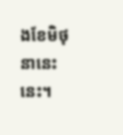ងខែមិថុនានេះនេះ។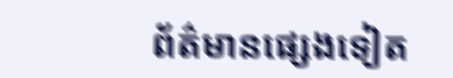ព័ត៌មានផ្សេងទៀត